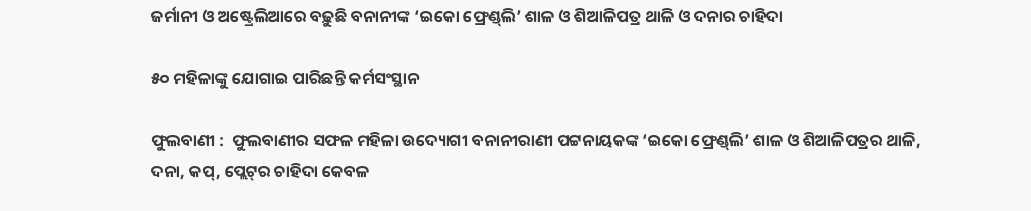ଜର୍ମାନୀ ଓ ଅଷ୍ଟ୍ରେଲିଆରେ ବଢ଼ୁଛି ବନାନୀଙ୍କ ‘ଇକୋ ଫ୍ରେଣ୍ଡ୍‌ଲି’ ଶାଳ ଓ ଶିଆଳିପତ୍ର ଥାଳି ଓ ଦନାର ଚାହିଦା

୫୦ ମହିଳାଙ୍କୁ ଯୋଗାଇ ପାରିଛନ୍ତି କର୍ମସଂସ୍ଥାନ

ଫୁଲବାଣୀ :  ଫୁଲବାଣୀର ସଫଳ ମହିଳା ଉଦ୍ୟୋଗୀ ବନାନୀରାଣୀ ପଟ୍ଟନାୟକଙ୍କ ‘ଇକୋ ଫ୍ରେଣ୍ଡ୍‌ଲି’ ଶାଳ ଓ ଶିଆଳିପତ୍ରର ଥାଳି, ଦନା, କପ୍‌, ପ୍ଲେଟ୍‌ର ଚାହିଦା କେବଳ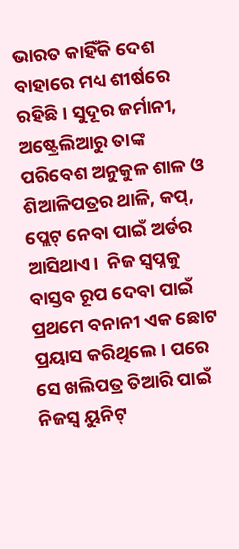ଭାରତ କାହିଁକି ଦେଶ ବାହାରେ ମଧ୍ୟ ଶୀର୍ଷରେ ରହିଛି। ସୁଦୂର ଜର୍ମାନୀ, ଅଷ୍ଟ୍ରେଲିଆରୁ ତାଙ୍କ ପରିବେଶ ଅନୁକୁଳ ଶାଳ ଓ ଶିଆଳିପତ୍ରର ଥାଳି, କପ୍‌, ପ୍ଲେଟ୍‌ ନେବା ପାଇଁ ଅର୍ଡର ଆସିଥାଏ।  ନିଜ ସ୍ବପ୍ନକୁ ବାସ୍ତବ ରୂପ ଦେବା ପାଇଁ ପ୍ରଥମେ ବନାନୀ ଏକ ଛୋଟ ପ୍ରୟାସ କରିଥିଲେ। ପରେ ସେ ଖଲିପତ୍ର ତିଆରି ପାଇଁ ନିଜସ୍ବ ୟୁନିଟ୍‌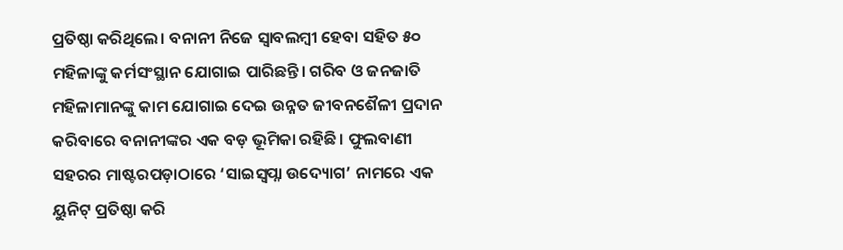ପ୍ରତିଷ୍ଠା କରିଥିଲେ। ବନାନୀ ନିଜେ ସ୍ବାବଲମ୍ବୀ ହେବା ସହିତ ୫୦ ମହିଳାଙ୍କୁ ‌କର୍ମସଂସ୍ଥାନ ଯୋଗାଇ ପାରିଛନ୍ତି। ଗରିବ ଓ ଜନଜାତି ମହିଳାମାନଙ୍କୁ କାମ ଯୋଗାଇ ଦେଇ ‌ଉନ୍ନତ ଜୀବନଶୈଳୀ ପ୍ରଦାନ କରିବାରେ ବନାନୀଙ୍କର ଏକ ବଡ଼ ଭୂମିକା ରହିଛି। ଫୁଲବାଣୀ ସହରର ମାଷ୍ଟରପଡ଼ାଠାରେ ‘ସାଇସ୍ବପ୍ନା ଉଦ୍ୟୋଗ’ ନାମରେ ଏକ ୟୁନିଟ୍‌ ପ୍ରତିଷ୍ଠା କରି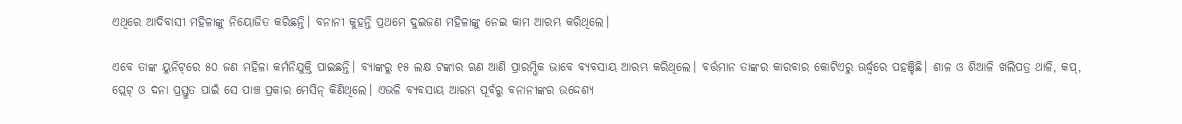ଏଥିରେ ଆଦିବାସୀ ମହିଳାଙ୍କୁ ନିୟୋଜିତ କରିଛନ୍ତି। ବନାନୀ କୁହନ୍ତି ପ୍ରଥମେ ଦୁଇଜଣ ମହିଳାଙ୍କୁ ନେଇ କାମ ଆରମ୍ଭ କରିଥିଲେ।

ଏବେ ତାଙ୍କ ୟୁନିଟ୍‌ରେ ୫୦ ଜଣ ମହିଳା କର୍ମନିଯୁକ୍ତି ପାଇଛନ୍ତି। ବ୍ୟାଙ୍କରୁ ୧୫ ଲକ୍ଷ ଟଙ୍କାର ଋଣ ଆଣି ପ୍ରାରମ୍ଭିକ ଭାବେ ବ୍ୟବସାୟ ଆରମ୍ଭ କରିଥିଲେ। ବର୍ତ୍ତମାନ ତାଙ୍କର କାରବାର କୋଟିଏରୁ ଊର୍ଦ୍ଧ୍ବରେ ପହଞ୍ଚିଛି। ଶାଳ ଓ ଶିଆଳି ଖଲିପତ୍ର ଥାଳି, କପ୍‌, ପ୍ଲେଟ୍‌ ଓ ଦନା ପ୍ରସ୍ତୁତ ପାଇଁ ସେ ପାଞ୍ଚ ପ୍ରକାର ମେସିନ୍‌ କିଣିଥିଲେ। ଏଭଳି ବ୍ୟବସାୟ ଆରମ୍ଭ ପୂର୍ବରୁ ବନାନୀଙ୍କର ଉଦ୍ଦେଶ୍ୟ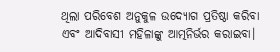ଥିଲା ପରିବେଶ ଅନୁକୁଳ ଉଦ୍ୟୋଗ ପ୍ରତିଷ୍ଠା କରିବା ଏବଂ ଆଦିବାସୀ ମହିଳାଙ୍କୁ ଆତ୍ମନିର୍ଭର କରାଇବା।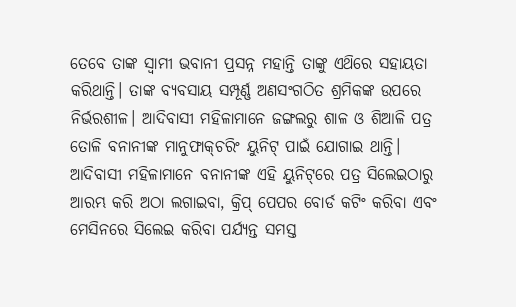ତେବେ ତାଙ୍କ ସ୍ବାମୀ ଭବାନୀ ପ୍ରସନ୍ନ ମହାନ୍ତି ତାଙ୍କୁ ଏଥ‌ିରେ ସହାୟତା କରିଥାନ୍ତି। ତାଙ୍କ ବ୍ୟବସାୟ ସମ୍ପୂର୍ଣ୍ଣ ଅଣସଂଗଠିତ ଶ୍ରମିକଙ୍କ ଉପରେ ନିର୍ଭରଶୀଳ। ଆଦିବାସୀ ମହିଳାମାନେ ଜଙ୍ଗଲରୁ ଶାଳ ଓ ଶିଆଳି ପତ୍ର ତୋଳି ବନାନୀଙ୍କ ମାନୁଫାକ୍‌ଚରିଂ ୟୁନିଟ୍‌ ପାଇଁ ଯୋଗାଇ ଥାନ୍ତି। ଆଦିବାସୀ ମହିଳାମାନେ ବନାନୀଙ୍କ ଏହି ୟୁନିଟ୍‌ରେ ପତ୍ର ସିଲେଇଠାରୁ ଆରମ୍ଭ କରି ଅଠା ଲଗାଇବା, କ୍ରିପ୍‌ ପେପର ବୋର୍ଡ କଟିଂ କରିବା ଏବଂ ମେସିନରେ ସିଲେଇ କରିବା ପର୍ଯ୍ୟନ୍ତ ସମସ୍ତ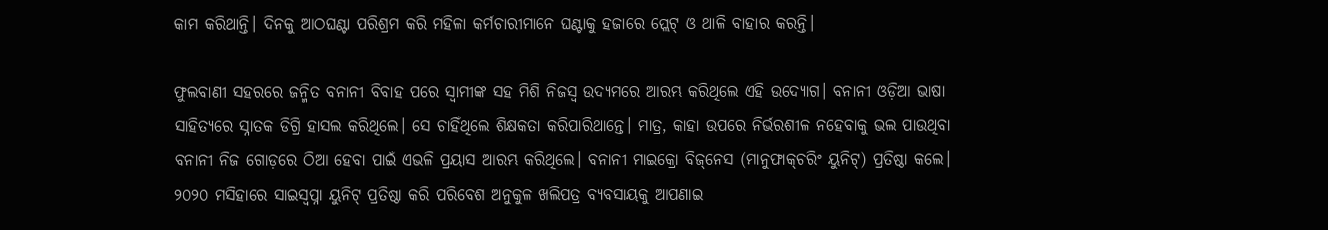କାମ କରିଥାନ୍ତି। ଦିନକୁ ଆଠଘଣ୍ଟା ପରିଶ୍ରମ କରି ମହିଳା କର୍ମଚାରୀମାନେ ଘଣ୍ଟାକୁ ହଜାରେ ପ୍ଲେଟ୍‌ ଓ ଥାଳି ବାହାର କରନ୍ତି।

ଫୁଲବାଣୀ ସହରରେ ଜନ୍ମିତ ବନାନୀ ବିବାହ ପରେ ସ୍ବାମୀଙ୍କ ସହ ମିଶି ନିଜସ୍ବ ଉଦ୍ୟମରେ ଆରମ୍ଭ କରିଥିଲେ ଏହି ଉଦ୍ୟୋଗ। ବନାନୀ ଓଡ଼ିଆ ଭାଷା ସାହିତ୍ୟରେ ସ୍ନାତକ ଡିଗ୍ରି ହାସଲ କରିଥିଲେ। ସେ ଚାହିଁଥିଲେ ଶିକ୍ଷକତା କରିପାରିଥାନ୍ତେ। ମାତ୍ର, କାହା ଉପରେ ନିର୍ଭରଶୀଳ ନହେବାକୁ ଭଲ ପାଉଥିବା ବନାନୀ ନିଜ ଗୋଡ଼ରେ ଠିଆ ହେବା ପାଇଁ ଏଭଳି ପ୍ରୟାସ ଆରମ୍ଭ କରିଥିଲେ। ବନାନୀ ମାଇକ୍ରୋ ବିଜ୍‌ନେସ (ମାନୁଫାକ୍‌ଚରିଂ ୟୁନିଟ୍‌) ପ୍ରତିଷ୍ଠା କଲେ। ୨୦୨୦ ମସିହାରେ ସାଇସ୍ବପ୍ନା ୟୁନିଟ୍‌ ପ୍ରତିଷ୍ଠା କରି ପରିବେଶ ଅନୁକୁଳ ଖଲିପତ୍ର ବ୍ୟବସାୟକୁ ଆପଣାଇ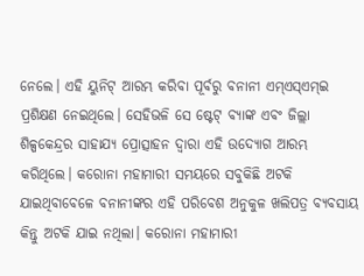ନେଲେ। ଏହି ୟୁନିଟ୍‌ ଆରମ୍ଭ କରିବା ପୂର୍ବରୁ ବନାନୀ ଏମ୍‌ଏସ୍‌ଏମ୍‌ଇ ପ୍ରଶିକ୍ଷଣ ନେଇଥିଲେ। ସେହିଭଳି ସେ ଷ୍ଟେଟ୍‌ ବ୍ୟାଙ୍କ ଏବଂ ଜିଲ୍ଲା ଶିଳ୍ପକେନ୍ଦ୍ରର ସାହାଯ୍ୟ ପ୍ରୋତ୍ସାହନ ଦ୍ବାରା ଏହି ଉଦ୍ୟୋଗ ଆରମ୍ଭ କରିଥିଲେ। କରୋନା ମହାମାରୀ ସମୟରେ ସବୁକିଛି ଅଟକି ଯାଇଥିବାବେଳେ ବନାନୀଙ୍କର ଏହି ପରିବେଶ ଅନୁକୁଳ ଖଲିପତ୍ର ବ୍ୟବସାୟ କିନ୍ତୁ ଅଟକି ଯାଇ ନଥିଲା। କରୋନା ମହାମାରୀ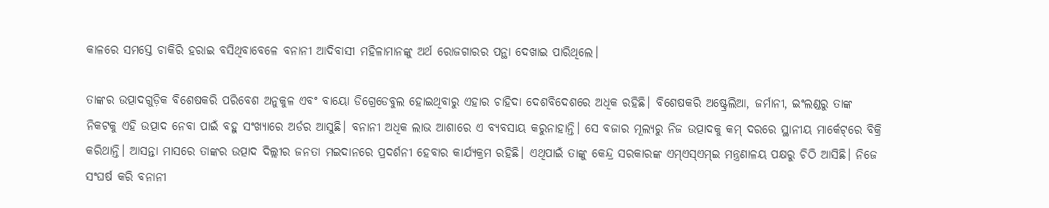କାଳରେ ସମସ୍ତେ ଚାକିରି ହରାଇ ବସିଥିବାବେଳେ ବନାନୀ ଆଦିବାସୀ ମହିଳାମାନଙ୍କୁ ଅର୍ଥ ରୋଜଗାରର ପନ୍ଥା ଦେଖାଇ ପାରିଥିଲେ।

ତାଙ୍କର ଉତ୍ପାଦଗୁଡ଼ିକ ବିଶେଷକରି ପରିବେଶ ଅନୁକୁଳ ଏବଂ ବାୟୋ ଡିଗ୍ରେଡେବୁଲ ହୋଇଥିବାରୁ ଏହାର ଚାହିଦା ଦେଶବିଦେଶରେ ଅଧିକ ରହିଛି। ବିଶେଷକରି ଅଷ୍ଟ୍ରେଲିଆ, ଜର୍ମାନୀ, ଇଂଲଣ୍ଡରୁ ତାଙ୍କ ନିକଟକୁ ଏହି ଉତ୍ପାଦ ନେବା ପାଇଁ ବହୁ ସଂଖ୍ୟାରେ ଅର୍ଡର ଆସୁଛି। ବନାନୀ ଅଧିକ ଲାଭ ଆଶାରେ ଏ ବ୍ୟବସାୟ କରୁନାହାନ୍ତି। ସେ ବଜାର ମୂଲ୍ୟରୁ ନିଜ ଉତ୍ପାଦକୁ କମ୍‌ ଦରରେ ସ୍ଥାନୀୟ ମାର୍କେଟ୍‌ରେ ବିକ୍ରି କରିଥାନ୍ତି। ଆସନ୍ତା ମାସରେ ତାଙ୍କର ଉତ୍ପାଦ ଦିଲ୍ଲୀର ଜନତା ମଇଦାନରେ ପ୍ରଦର୍ଶନୀ ହେବାର କାର୍ଯ୍ୟକ୍ରମ ରହିଛି। ଏଥିପାଇଁ ତାଙ୍କୁ କେନ୍ଦ୍ର ସରକାରଙ୍କ ଏମ୍‌ଏସ୍‌ଏମ୍‌ଇ ମନ୍ତ୍ରଣାଳୟ ପକ୍ଷରୁ ଚିଠି ଆସିଛି। ନିଜେ ସଂଘର୍ଷ କରି ବନାନୀ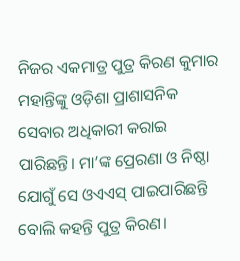ନିଜର ଏକମାତ୍ର ପୁତ୍ର କିରଣ କୁମାର ମହାନ୍ତିଙ୍କୁ ଓଡ଼ିଶା ପ୍ରାଶାସନିକ ସେବାର ଅଧିକାରୀ କରାଇ ପାରିଛନ୍ତି। ମା’ଙ୍କ ପ୍ରେରଣା ଓ ନିଷ୍ଠା ଯୋଗୁଁ ସେ ଓଏଏସ୍‌ ପାଇପାରିଛନ୍ତି ବୋଲି କହନ୍ତି ପୁତ୍ର କିରଣ।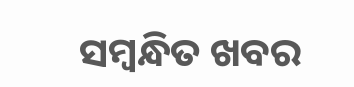ସମ୍ବନ୍ଧିତ ଖବର